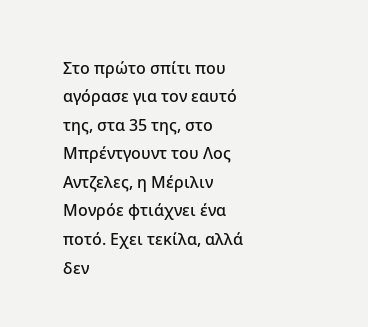Στο πρώτο σπίτι που αγόρασε για τον εαυτό της, στα 35 της, στο Μπρέντγουντ του Λος Αντζελες, η Μέριλιν Μονρόε φτιάχνει ένα ποτό. Εχει τεκίλα, αλλά δεν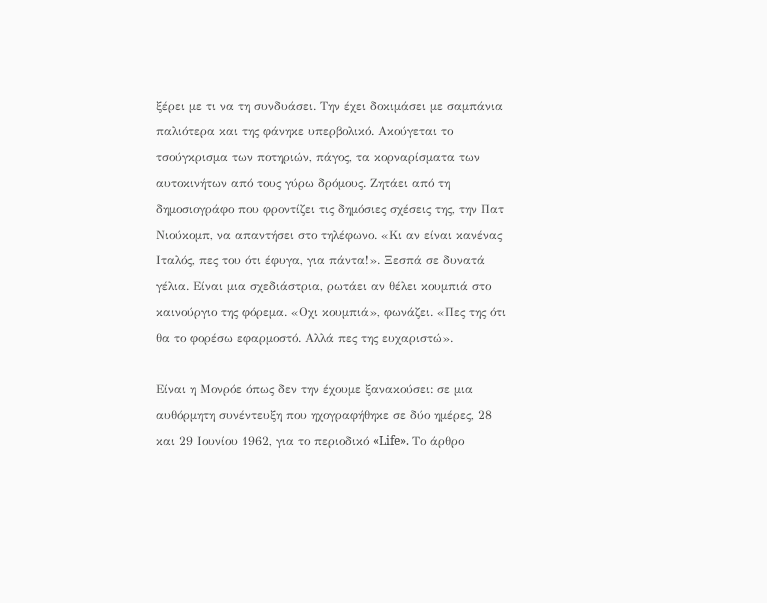ξέρει με τι να τη συνδυάσει. Την έχει δοκιμάσει με σαμπάνια παλιότερα και της φάνηκε υπερβολικό. Ακούγεται το τσούγκρισμα των ποτηριών, πάγος, τα κορναρίσματα των αυτοκινήτων από τους γύρω δρόμους. Ζητάει από τη δημοσιογράφο που φροντίζει τις δημόσιες σχέσεις της, την Πατ Νιούκομπ, να απαντήσει στο τηλέφωνο. «Κι αν είναι κανένας Ιταλός, πες του ότι έφυγα, για πάντα!». Ξεσπά σε δυνατά γέλια. Είναι μια σχεδιάστρια, ρωτάει αν θέλει κουμπιά στο καινούργιο της φόρεμα. «Οχι κουμπιά», φωνάζει. «Πες της ότι θα το φορέσω εφαρμοστό. Αλλά πες της ευχαριστώ».

Είναι η Μονρόε όπως δεν την έχουμε ξανακούσει: σε μια αυθόρμητη συνέντευξη που ηχογραφήθηκε σε δύο ημέρες, 28 και 29 Ιουνίου 1962, για το περιοδικό «Life». Το άρθρο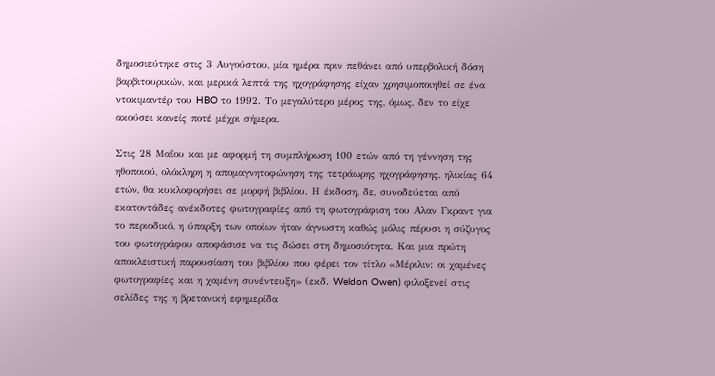δημοσιεύτηκε στις 3 Αυγούστου, μία ημέρα πριν πεθάνει από υπερβολική δόση βαρβιτουρικών, και μερικά λεπτά της ηχογράφησης είχαν χρησιμοποιηθεί σε ένα ντοκιμαντέρ του HBO το 1992. Το μεγαλύτερο μέρος της, όμως, δεν το είχε ακούσει κανείς ποτέ μέχρι σήμερα.

Στις 28 Μαΐου και με αφορμή τη συμπλήρωση 100 ετών από τη γέννηση της ηθοποιού, ολόκληρη η απομαγνητοφώνηση της τετράωρης ηχογράφησης, ηλικίας 64 ετών, θα κυκλοφορήσει σε μορφή βιβλίου. Η έκδοση, δε, συνοδεύεται από εκατοντάδες ανέκδοτες φωτογραφίες από τη φωτογράφιση του Αλαν Γκραντ για το περιοδικό, η ύπαρξη των οποίων ήταν άγνωστη καθώς μόλις πέρυσι η σύζυγος του φωτογράφου αποφάσισε να τις δώσει στη δημοσιότητα. Και μια πρώτη αποκλειστική παρουσίαση του βιβλίου που φέρει τον τίτλο «Μέριλιν: οι χαμένες φωτογραφίες και η χαμένη συνέντευξη» (εκδ. Weldon Owen) φιλοξενεί στις σελίδες της η βρετανική εφημερίδα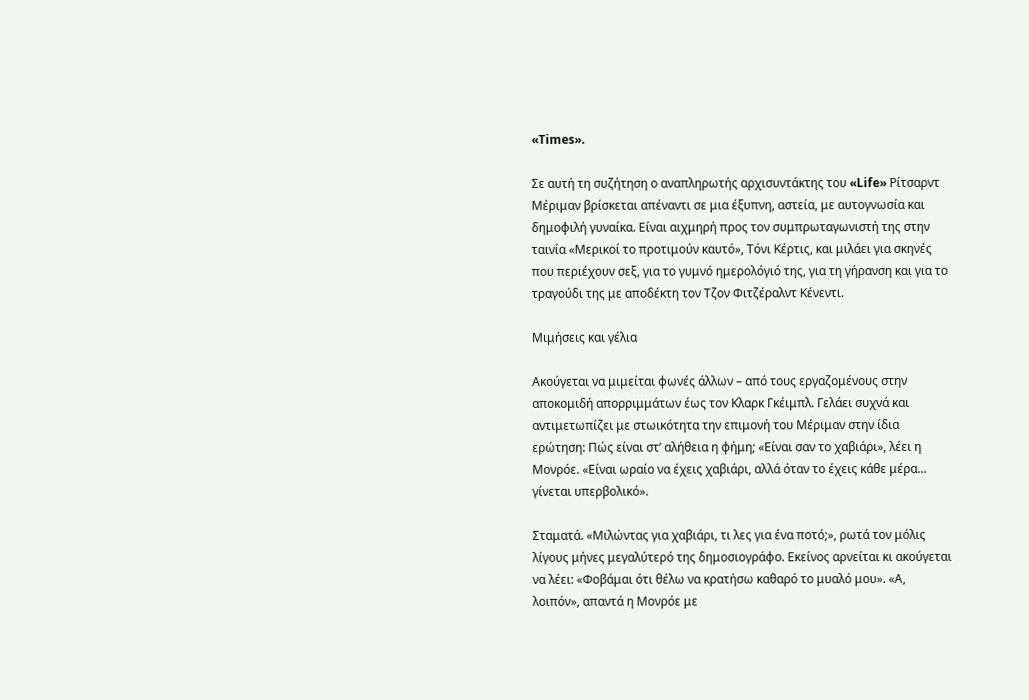«Times».

Σε αυτή τη συζήτηση ο αναπληρωτής αρχισυντάκτης του «Life» Ρίτσαρντ Μέριμαν βρίσκεται απέναντι σε μια έξυπνη, αστεία, με αυτογνωσία και δημοφιλή γυναίκα. Είναι αιχμηρή προς τον συμπρωταγωνιστή της στην ταινία «Μερικοί το προτιμούν καυτό», Τόνι Κέρτις, και μιλάει για σκηνές που περιέχουν σεξ, για το γυμνό ημερολόγιό της, για τη γήρανση και για το τραγούδι της με αποδέκτη τον Τζον Φιτζέραλντ Κένεντι.

Μιμήσεις και γέλια

Ακούγεται να μιμείται φωνές άλλων – από τους εργαζομένους στην αποκομιδή απορριμμάτων έως τον Κλαρκ Γκέιμπλ. Γελάει συχνά και αντιμετωπίζει με στωικότητα την επιμονή του Μέριμαν στην ίδια ερώτηση: Πώς είναι στ’ αλήθεια η φήμη; «Είναι σαν το χαβιάρι», λέει η Μονρόε. «Είναι ωραίο να έχεις χαβιάρι, αλλά όταν το έχεις κάθε μέρα… γίνεται υπερβολικό».

Σταματά. «Μιλώντας για χαβιάρι, τι λες για ένα ποτό;», ρωτά τον μόλις λίγους μήνες μεγαλύτερό της δημοσιογράφο. Εκείνος αρνείται κι ακούγεται να λέει: «Φοβάμαι ότι θέλω να κρατήσω καθαρό το μυαλό μου». «Α, λοιπόν», απαντά η Μονρόε με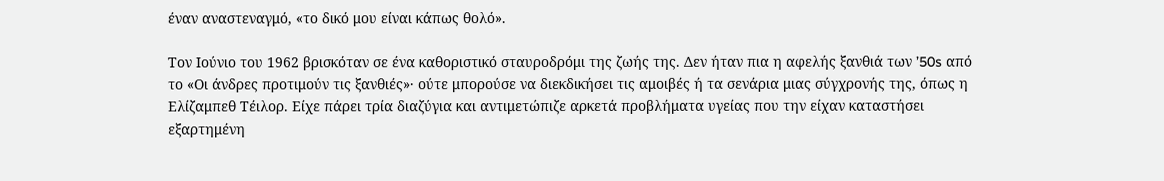έναν αναστεναγμό, «το δικό μου είναι κάπως θολό».

Τον Ιούνιο του 1962 βρισκόταν σε ένα καθοριστικό σταυροδρόμι της ζωής της. Δεν ήταν πια η αφελής ξανθιά των ’50s από το «Οι άνδρες προτιμούν τις ξανθιές»· ούτε μπορούσε να διεκδικήσει τις αμοιβές ή τα σενάρια μιας σύγχρονής της, όπως η Ελίζαμπεθ Τέιλορ. Είχε πάρει τρία διαζύγια και αντιμετώπιζε αρκετά προβλήματα υγείας που την είχαν καταστήσει εξαρτημένη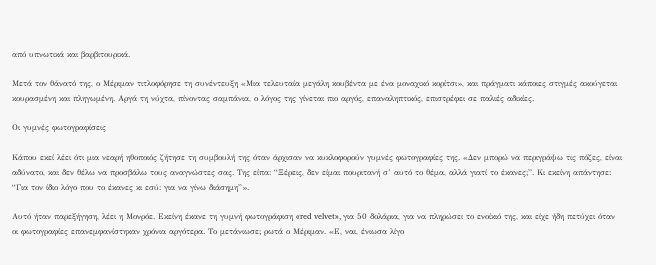από υπνωτικά και βαρβιτουρικά.

Μετά τον θάνατό της, ο Μέριμαν τιτλοφόρησε τη συνέντευξη «Μια τελευταία μεγάλη κουβέντα με ένα μοναχικό κορίτσι», και πράγματι κάποιες στιγμές ακούγεται κουρασμένη και πληγωμένη. Αργά τη νύχτα, πίνοντας σαμπάνια, ο λόγος της γίνεται πιο αργός, επαναληπτικός, επιστρέφει σε παλιές αδικίες.

Οι γυμνές φωτογραφίσεις

Κάπου εκεί λέει ότι μια νεαρή ηθοποιός ζήτησε τη συμβουλή της όταν άρχισαν να κυκλοφορούν γυμνές φωτογραφίες της. «Δεν μπορώ να περιγράψω τις πόζες, είναι αδύνατο, και δεν θέλω να προσβάλω τους αναγνώστες σας. Της είπα: “Ξέρεις, δεν είμαι πουριτανή σ’ αυτό το θέμα, αλλά γιατί το έκανες;”. Κι εκείνη απάντησε: “Για τον ίδιο λόγο που το έκανες κι εσύ: για να γίνω διάσημη”».

Αυτό ήταν παρεξήγηση, λέει η Μονρόε. Εκείνη έκανε τη γυμνή φωτογράφιση «red velvet», για 50 δολάρια, για να πληρώσει το ενοίκιό της, και είχε ήδη πετύχει όταν οι φωτογραφίες επανεμφανίστηκαν χρόνια αργότερα. Το μετάνιωσε; ρωτά ο Μέριμαν. «Ε, ναι, ένιωσα λίγο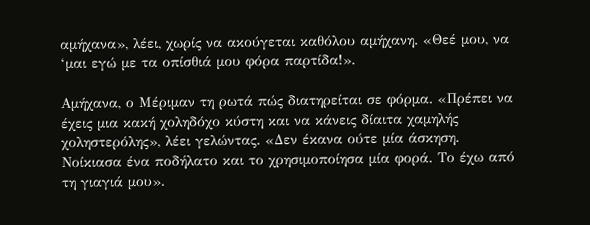αμήχανα», λέει, χωρίς να ακούγεται καθόλου αμήχανη. «Θεέ μου, να ‘μαι εγώ με τα οπίσθιά μου φόρα παρτίδα!».

Αμήχανα, ο Μέριμαν τη ρωτά πώς διατηρείται σε φόρμα. «Πρέπει να έχεις μια κακή χοληδόχο κύστη και να κάνεις δίαιτα χαμηλής χοληστερόλης», λέει γελώντας. «Δεν έκανα ούτε μία άσκηση. Νοίκιασα ένα ποδήλατο και το χρησιμοποίησα μία φορά. Το έχω από τη γιαγιά μου».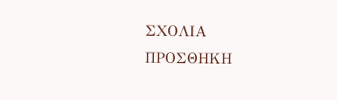ΣΧΟΛΙΑ
ΠΡΟΣΘΗΚΗ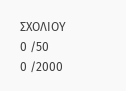ΣΧΟΛΙΟΥ
0 /50
0 /2000